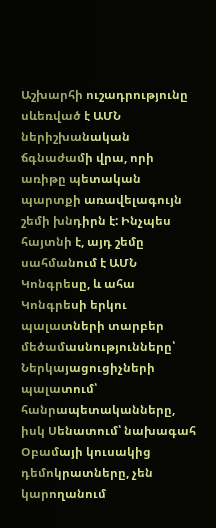Աշխարհի ուշադրությունը սևեռված է ԱՄՆ ներիշխանական ճգնաժամի վրա, որի առիթը պետական պարտքի առավելագույն շեմի խնդիրն է: Ինչպես հայտնի է, այդ շեմը սահմանում է ԱՄՆ Կոնգրեսը, և ահա Կոնգրեսի երկու պալատների տարբեր մեծամասնությունները՝ Ներկայացուցիչների պալատում՝ հանրապետականները, իսկ Սենատում՝ նախագահ Օբամայի կուսակից դեմոկրատները, չեն կարողանում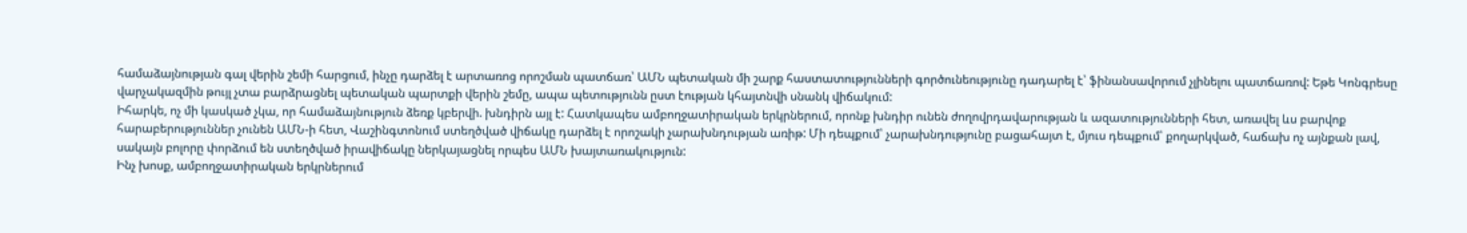համաձայնության գալ վերին շեմի հարցում, ինչը դարձել է արտառոց որոշման պատճառ՝ ԱՄՆ պետական մի շարք հաստատությունների գործունեությունը դադարել է՝ ֆինանսավորում չլինելու պատճառով: Եթե Կոնգրեսը վարչակազմին թույլ չտա բարձրացնել պետական պարտքի վերին շեմը, ապա պետությունն ըստ էության կհայտնվի սնանկ վիճակում:
Իհարկե, ոչ մի կասկած չկա, որ համաձայնություն ձեռք կբերվի. խնդիրն այլ է: Հատկապես ամբողջատիրական երկրներում, որոնք խնդիր ունեն ժողովրդավարության և ազատությունների հետ, առավել ևս բարվոք հարաբերություններ չունեն ԱՄՆ-ի հետ, Վաշինգտոնում ստեղծված վիճակը դարձել է որոշակի չարախնդության առիթ: Մի դեպքում՝ չարախնդությունը բացահայտ է, մյուս դեպքում՝ քողարկված, հաճախ ոչ այնքան լավ, սակայն բոլորը փորձում են ստեղծված իրավիճակը ներկայացնել որպես ԱՄՆ խայտառակություն:
Ինչ խոսք, ամբողջատիրական երկրներում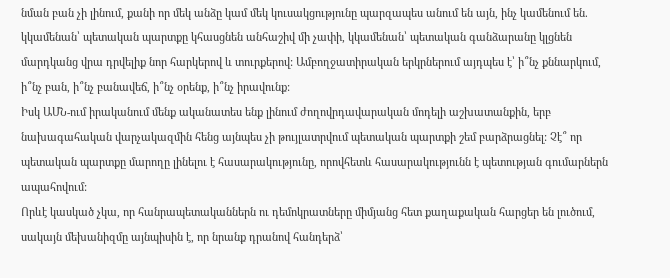նման բան չի լինում, քանի որ մեկ անձը կամ մեկ կուսակցությունը պարզապես անում են այն, ինչ կամենում են. կկամենան՝ պետական պարտքը կհասցնեն անհաշիվ մի չափի, կկամենան՝ պետական գանձարանը կլցնեն մարդկանց վրա դրվելիք նոր հարկերով և տուրքերով: Ամբողջատիրական երկրներում այդպես է՝ ի՞նչ քննարկում, ի՞նչ բան, ի՞նչ բանավեճ, ի՞նչ օրենք, ի՞նչ իրավունք:
Իսկ ԱՄՆ-ում իրականում մենք ականատես ենք լինում ժողովրդավարական մոդելի աշխատանքին, երբ նախագահական վարչակազմին հենց այնպես չի թույլատրվում պետական պարտքի շեմ բարձրացնել: Չէ՞ որ պետական պարտքը մարողը լինելու է հասարակությունը, որովհետև հասարակությունն է պետության գումարներն ապահովում:
Որևէ կասկած չկա, որ հանրապետականներն ու դեմոկրատները միմյանց հետ քաղաքական հարցեր են լուծում, սակայն մեխանիզմը այնպիսին է, որ նրանք դրանով հանդերձ՝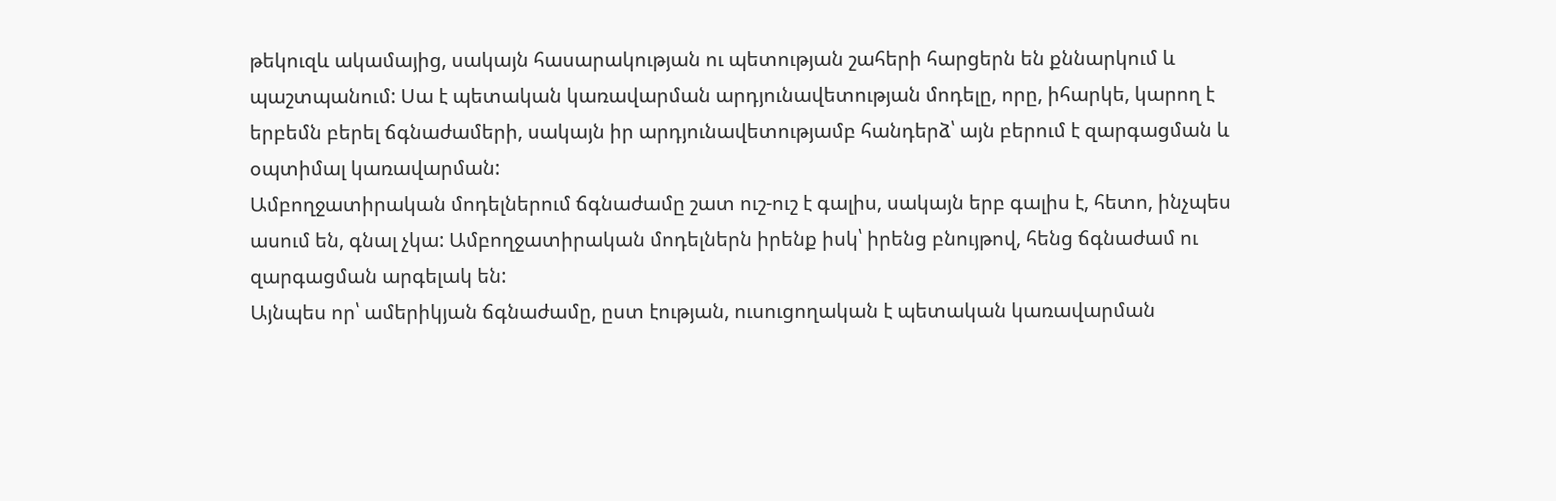թեկուզև ակամայից, սակայն հասարակության ու պետության շահերի հարցերն են քննարկում և պաշտպանում: Սա է պետական կառավարման արդյունավետության մոդելը, որը, իհարկե, կարող է երբեմն բերել ճգնաժամերի, սակայն իր արդյունավետությամբ հանդերձ՝ այն բերում է զարգացման և օպտիմալ կառավարման:
Ամբողջատիրական մոդելներում ճգնաժամը շատ ուշ-ուշ է գալիս, սակայն երբ գալիս է, հետո, ինչպես ասում են, գնալ չկա: Ամբողջատիրական մոդելներն իրենք իսկ՝ իրենց բնույթով, հենց ճգնաժամ ու զարգացման արգելակ են:
Այնպես որ՝ ամերիկյան ճգնաժամը, ըստ էության, ուսուցողական է պետական կառավարման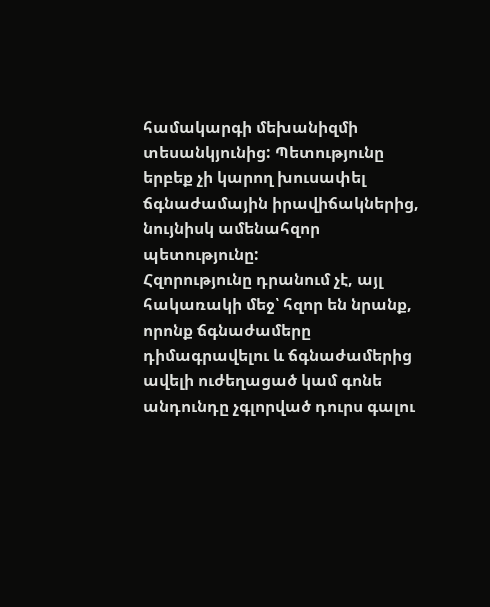համակարգի մեխանիզմի տեսանկյունից: Պետությունը երբեք չի կարող խուսափել ճգնաժամային իրավիճակներից, նույնիսկ ամենահզոր պետությունը:
Հզորությունը դրանում չէ, այլ հակառակի մեջ՝ հզոր են նրանք, որոնք ճգնաժամերը դիմագրավելու և ճգնաժամերից ավելի ուժեղացած կամ գոնե անդունդը չգլորված դուրս գալու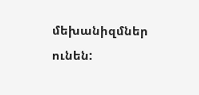մեխանիզմներ ունեն: